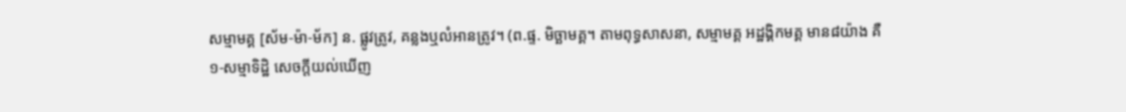សម្មាមគ្គ [ស័ម-ម៉ា-ម័ក] ន. ផ្លូវត្រូវ, គន្លងឬលំអានត្រូវ។ (ព.ផ្ទ. មិច្ឆាមគ្គ។ តាមពុទ្ធសាសនា, សម្មាមគ្គ អដ្ឋង្គិកមគ្គ មាន៨យ៉ាង គឺ
១-សម្មាទិដ្ឋិ សេចក្ដីយល់ឃើញ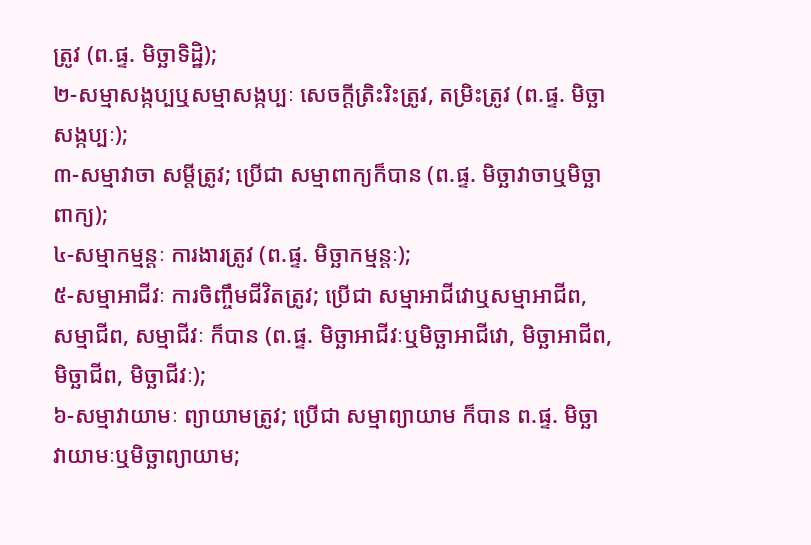ត្រូវ (ព.ផ្ទ. មិច្ឆាទិដ្ឋិ);
២-សម្មាសង្កប្បឬសម្មាសង្កប្បៈ សេចក្ដីត្រិះរិះត្រូវ, តម្រិះត្រូវ (ព.ផ្ទ. មិច្ឆាសង្កប្បៈ);
៣-សម្មាវាចា សម្ដីត្រូវ; ប្រើជា សម្មាពាក្យក៏បាន (ព.ផ្ទ. មិច្ឆាវាចាឬមិច្ឆាពាក្យ);
៤-សម្មាកម្មន្តៈ ការងារត្រូវ (ព.ផ្ទ. មិច្ឆាកម្មន្តៈ);
៥-សម្មាអាជីវៈ ការចិញ្ចឹមជីវិតត្រូវ; ប្រើជា សម្មាអាជីវោឬសម្មាអាជីព, សម្មាជីព, សម្មាជីវៈ ក៏បាន (ព.ផ្ទ. មិច្ឆាអាជីវៈឬមិច្ឆាអាជីវោ, មិច្ឆាអាជីព, មិច្ឆាជីព, មិច្ឆាជីវៈ);
៦-សម្មាវាយាមៈ ព្យាយាមត្រូវ; ប្រើជា សម្មាព្យាយាម ក៏បាន ព.ផ្ទ. មិច្ឆាវាយាមៈឬមិច្ឆាព្យាយាម;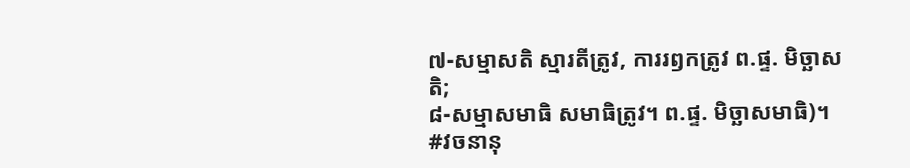៧-សម្មាសតិ ស្មារតីត្រូវ, ការរឭកត្រូវ ព.ផ្ទ. មិច្ឆាសតិ;
៨-សម្មាសមាធិ សមាធិត្រូវ។ ព.ផ្ទ. មិច្ឆាសមាធិ)។
#វចនានុ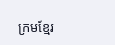ក្រមខ្មែរ